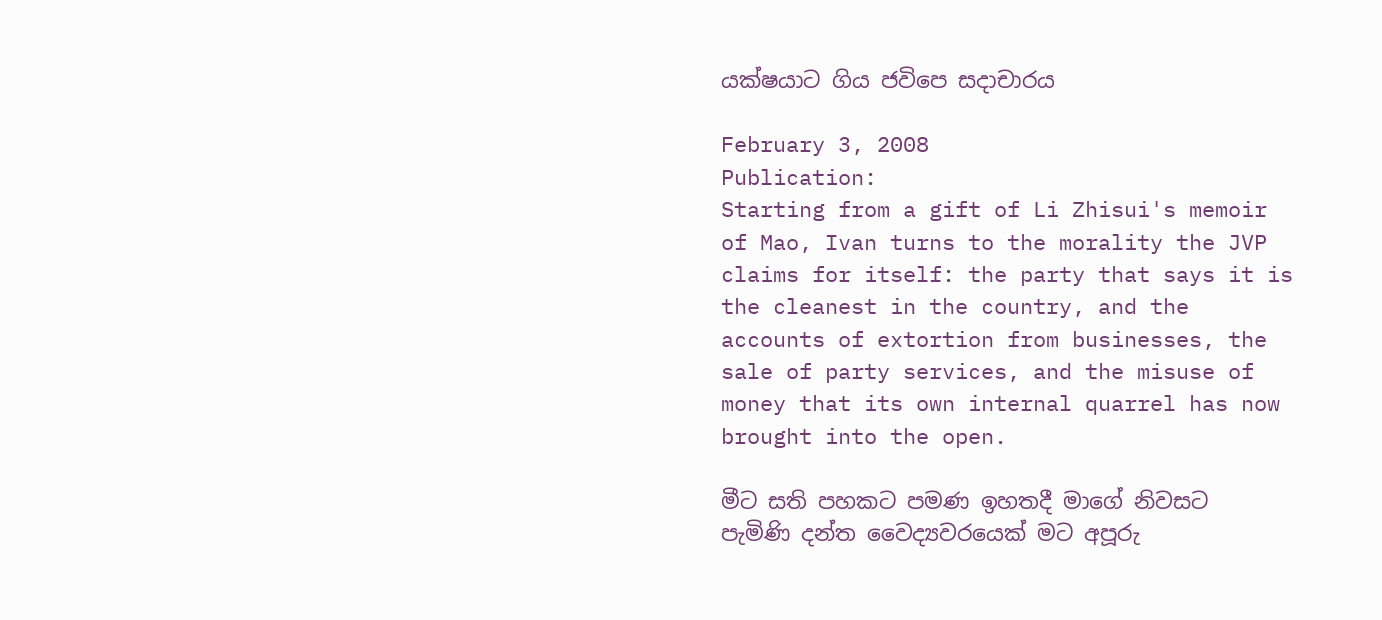යක්ෂයාට ගිය ජවිපෙ සදාචාරය

February 3, 2008
Publication:
Starting from a gift of Li Zhisui's memoir of Mao, Ivan turns to the morality the JVP claims for itself: the party that says it is the cleanest in the country, and the accounts of extortion from businesses, the sale of party services, and the misuse of money that its own internal quarrel has now brought into the open.

මීට සති පහකට පමණ ඉහතදී මාගේ නිවසට පැමිණි දන්ත වෛද්‍යවරයෙක් මට අපූරු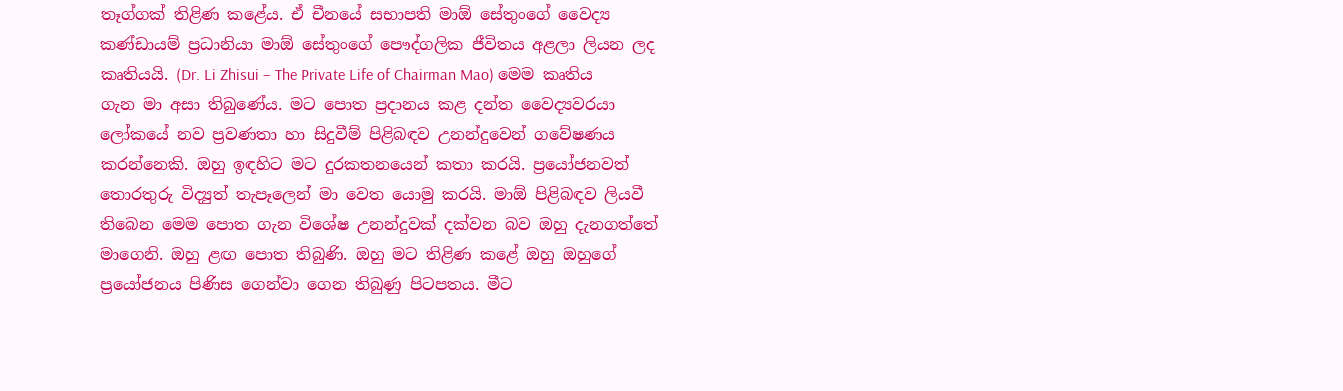තෑග්ගක් තිළිණ කළේය. ඒ චීනයේ සභාපති මාඕ සේතුංගේ වෛද්‍ය කණ්ඩායම් ප්‍රධානියා මාඕ සේතුංගේ පෞද්ගලික ජීවිතය අළලා ලියන ලද කෘතියයි. (Dr. Li Zhisui – The Private Life of Chairman Mao) මෙම කෘතිය ගැන මා අසා තිබුණේය. මට පොත ප්‍රදානය කළ දන්ත වෛද්‍යවරයා ලෝකයේ නව ප්‍රවණතා හා සිදුවීම් පිළිබඳව උනන්දුවෙන් ගවේෂණය කරන්නෙකි. ඔහු ඉඳහිට මට දුරකතනයෙන් කතා කරයි. ප්‍රයෝජනවත් තොරතුරු විද්‍යුත් තැපෑලෙන් මා වෙත යොමු කරයි. මාඕ පිළිබඳව ලියවී තිබෙන මෙම පොත ගැන විශේෂ උනන්දුවක් දක්වන බව ඔහු දැනගත්තේ මාගෙනි. ඔහු ළඟ පොත තිබුණි. ඔහු මට තිළිණ කළේ ඔහු ඔහුගේ ප්‍රයෝජනය පිණිස ගෙන්වා ගෙන තිබුණු පිටපතය. මීට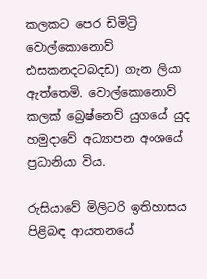කලකට පෙර ඩිමිට්‍රි වොල්කොනොව් ඪසකනදටබදඩ) ගැන ලියා ඇත්තෙමි. වොල්කොනොව් කලක් බ්‍රෙෂ්නෙව් යුගයේ යුද හමුදාවේ අධ්‍යාපන අංශයේ ප්‍රධානියා විය.

රුසියාවේ මිලිටරි ඉතිහාසය පිළිබඳ ආයතනයේ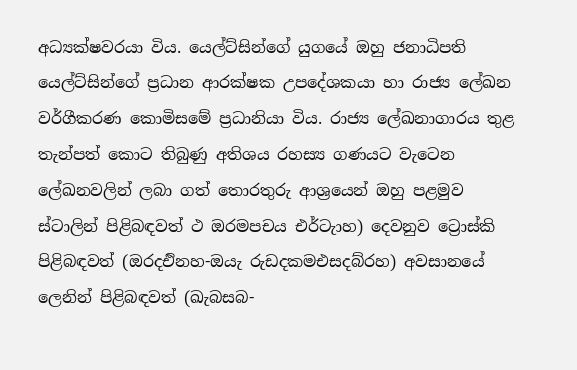අධ්‍යක්ෂවරයා විය. යෙල්ට්සින්ගේ යුගයේ ඔහු ජනාධිපති යෙල්ට්සින්ගේ ප්‍රධාන ආරක්ෂක උපදේශකයා හා රාජ්‍ය ලේඛන වර්ගීකරණ කොමිසමේ ප්‍රධානියා විය. රාජ්‍ය ලේඛනාගාරය තුළ තැන්පත් කොට තිබුණු අතිශය රහස්‍ය ගණයට වැටෙන ලේඛනවලින් ලබා ගත් තොරතුරු ආශ්‍රයෙන් ඔහු පළමුව ස්ටාලින් පිළිබඳවත් ථ ඔරමපචය එර්ටැාහ) දෙවනුව ට්‍රොස්කි පිළිබඳවත් (ඔරදඑිනහ-ඔයැ රුඩදකමඑසදබ්රහ) අවසානයේ ලෙනින් පිළිබඳවත් (ඛැබසබ-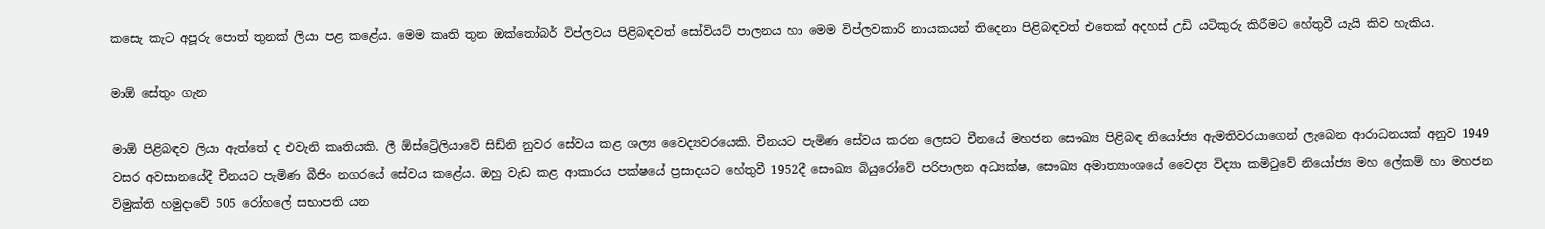කසෙැ කැට අපූරු පොත් තුනක් ලියා පළ කළේය. මෙම කෘති තුන ඔක්තෝබර් විප්ලවය පිළිබඳවත් සෝවියට් පාලනය හා මෙම විප්ලවකාරි නායකයන් තිදෙනා පිළිබඳවත් එතෙක් අදහස් උඩි යටිකුරු කිරීමට හේතුවී යැයි කිව හැකිය.

මාඕ සේතුං ගැන

මාඕ පිළිබඳව ලියා ඇත්තේ ද එවැනි කෘතියකි. ලී ඕස්ට්‍රේලියාවේ සිඩ්නි නුවර සේවය කළ ශල්‍ය වෛද්‍යවරයෙකි. චීනයට පැමිණ සේවය කරන ලෙසට චීනයේ මහජන සෞඛ්‍ය පිළිබඳ නියෝජ්‍ය ඇමතිවරයාගෙන් ලැබෙන ආරාධනයක් අනුව 1949 වසර අවසානයේදී චීනයට පැමිණ බීජිං නගරයේ සේවය කළේය. ඔහු වැඩ කළ ආකාරය පක්ෂයේ ප්‍රසාදයට හේතුවී 1952දී සෞඛ්‍ය බියුරෝවේ පරිපාලන අධ්‍යක්ෂ, සෞඛ්‍ය අමාත්‍යාංශයේ වෛද්‍ය විද්‍යා කමිටුවේ නියෝජ්‍ය මහ ලේකම් හා මහජන විමුක්ති හමුදාවේ 505 රෝහලේ සභාපති යන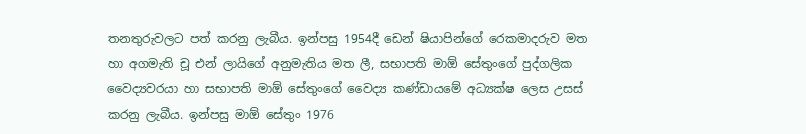තනතුරුවලට පත් කරනු ලැබීය. ඉන්පසු 1954දී ඩෙන් ෂියාපින්ගේ රෙකමාදරුව මත හා අගමැති චූ එන් ලායිගේ අනුමැතිය මත ලී, සභාපති මාඕ සේතුංගේ පුද්ගලික වෛද්‍යවරයා හා සභාපති මාඕ සේතුංගේ වෛද්‍ය කණ්ඩායමේ අධ්‍යක්ෂ ලෙස උසස් කරනු ලැබීය. ඉන්පසු මාඕ සේතුං 1976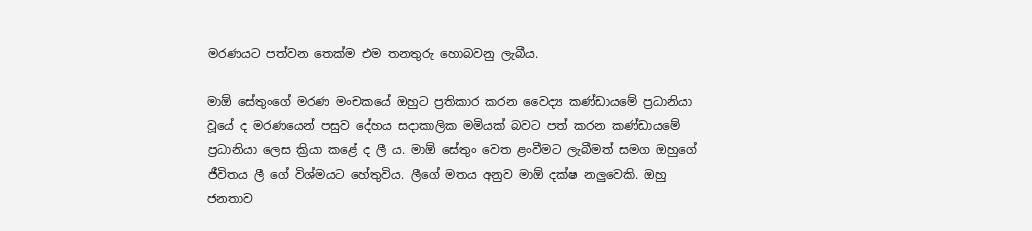මරණයට පත්වන තෙක්ම එම තනතුරු හොබවනු ලැබීය.

මාඕ සේතුංගේ මරණ මංචකයේ ඔහුට ප්‍රතිකාර කරන වෛද්‍ය කණ්ඩායමේ ප්‍රධානියා වූයේ ද මරණයෙන් පසුව දේහය සදාකාලික මමියක් බවට පත් කරන කණ්ඩායමේ ප්‍රධානියා ලෙස ක්‍රියා කළේ ද ලී ය. මාඕ සේතුං වෙත ළංවීමට ලැබීමත් සමග ඔහුගේ ජීවිතය ලී ගේ විශ්මයට හේතුවිය. ලීගේ මතය අනුව මාඕ දක්ෂ නලුවෙකි. ඔහු ජනතාව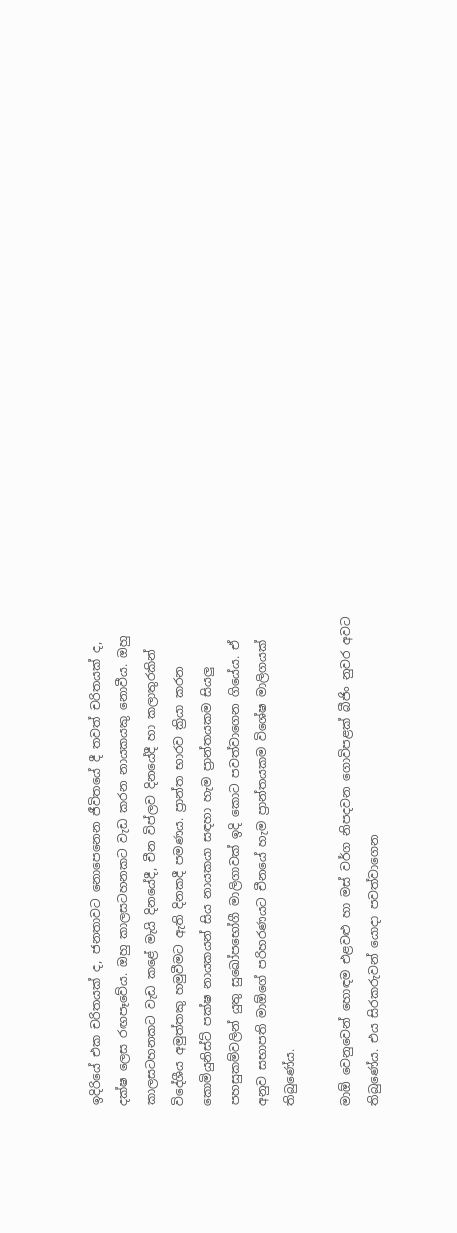ඉදිරියේ එක චරිතයක් ද, ජනතාවට නොපෙනෙන ජීවිතයේ දී තවත් චරිතයක් ද, දක්ෂ ලෙස රඟපෑවේය. ඔහු කාලසටහනකට වැඩ කරන නායකයකු නොවීය. ඔහු කාලසටහනකට වැඩ කළේ මැයි දිනයේදී, චීන විප්ලව දිනයේදී හා කලාතුරකින් විදේශීය අමුත්තකු හමුවීමට ඇති දිනකදී පමණය. ප්‍රාන්ත භාරව ක්‍රියා කරන කොමියුනිස්ට් පක්ෂ නායකයන් සිය නායකයා සඳහා හැම ප්‍රාන්තයකම සියලු පහසුකම්වලින් යුතු සුඛෝපභෝගී මාලිගාවක් ඉදි කොට පවත්වාගෙන ගියේය. ඒ අනුව සභාපති මාඕගේ පරිහරණයට චීනයේ හැම ප්‍රාන්තයකම විශේෂ මාලිගයක් තිබුණේය.

මාඕ වෙනුවෙන් හොඳම එළවළු හා මස් වර්ග නිපදවන ගොවිපළක් බීජිං නුවර අවට තිබුණේය. එය සිරකරුවන් යොදා පවත්වාගෙන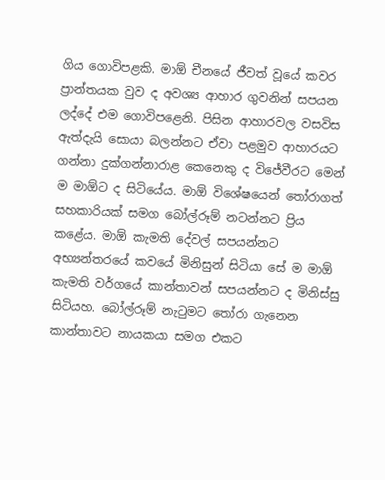ගිය ගොවිපළකි. මාඕ චීනයේ ජීවත් වූයේ කවර ප්‍රාන්තයක වුව ද අවශ්‍ය ආහාර ගුවනින් සපයන ලද්දේ එම ගොවිපළෙනි. පිසින ආහාරවල වසවිස ඇත්දැයි සොයා බලන්නට ඒවා පළමුව ආහාරයට ගන්නා දුක්ගන්නාරාළ කෙනෙකු ද විජේවීරට මෙන් ම මාඕට ද සිටියේය. මාඕ විශේෂයෙන් තෝරාගත් සහකාරියක් සමග බෝල්රූම් නටන්නට ප්‍රිය කළේය. මාඕ කැමති දේවල් සපයන්නට අභ්‍යන්තරයේ කවයේ මිනිසුන් සිටියා සේ ම මාඕ කැමති වර්ගයේ කාන්තාවන් සපයන්නට ද මිනිස්සු සිටියහ. බෝල්රූම් නැටුමට තෝරා ගැනෙන කාන්තාවට නායකයා සමග එකට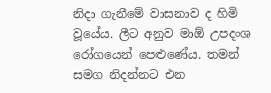නිදා ගැනීමේ වාසනාව ද හිමි වූයේය. ලීට අනුව මාඕ උපදංශ රෝගයෙන් පෙළුණේය. තමන් සමග නිදන්නට එන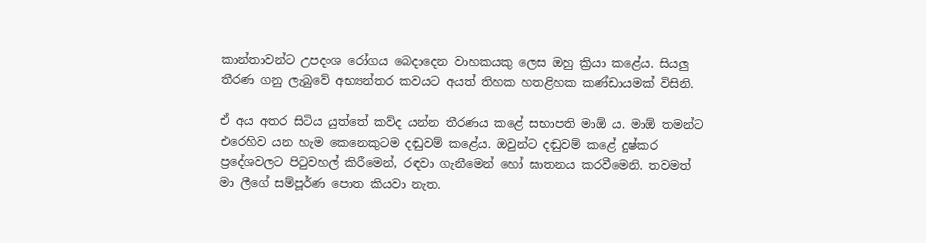කාන්තාවන්ට උපදංශ රෝගය බෙදාදෙන වාහකයකු ලෙස ඔහු ක්‍රියා කළේය. සියලු තීරණ ගනු ලැබුවේ අභ්‍යන්තර කවයට අයත් තිහක හතළිහක කණ්ඩායමක් විසිනි.

ඒ අය අතර සිටිය යුත්තේ කව්ද යන්න තීරණය කළේ සභාපති මාඕ ය. මාඕ තමන්ට එරෙහිව යන හැම කෙනෙකුටම දඬුවම් කළේය. ඔවුන්ට දඬුවම් කළේ දුෂ්කර ප්‍රදේශවලට පිටුවහල් කිරීමෙන්, රඳවා ගැනීමෙන් හෝ ඝාතනය කරවීමෙනි. තවමත් මා ලීගේ සම්පූර්ණ පොත කියවා නැත.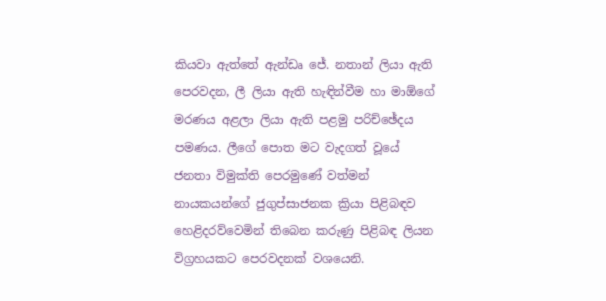කියවා ඇත්තේ ඇන්ඩෘ ජේ. නතාන් ලියා ඇති පෙරවදන, ලී ලියා ඇති හැඳින්වීම හා මාඕගේ මරණය අළලා ලියා ඇති පළමු පරිච්ඡේදය පමණය. ලීගේ පොත මට වැදගත් වූයේ ජනතා විමුක්ති පෙරමුණේ වත්මන් නායකයන්ගේ ජුගුප්සාජනක ක්‍රියා පිළිබඳව හෙළිදරව්වෙමින් තිබෙන කරුණු පිළිබඳ ලියන විග්‍රහයකට පෙරවදනක් වශයෙනි.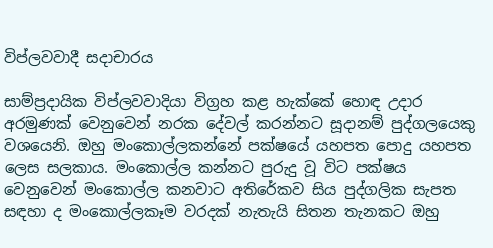විප්ලවවාදී සදාචාරය

සාම්ප්‍රදායික විප්ලවවාදියා විග්‍රහ කළ හැක්කේ හොඳ උදාර අරමුණක් වෙනුවෙන් නරක දේවල් කරන්නට සූදානම් පුද්ගලයෙකු වශයෙනි. ඔහු මංකොල්ලකන්නේ පක්ෂයේ යහපත පොදු යහපත ලෙස සලකාය. මංකොල්ල කන්නට පුරුදු වූ විට පක්ෂය වෙනුවෙන් මංකොල්ල කනවාට අතිරේකව සිය පුද්ගලික සැපත සඳහා ද මංකොල්ලකෑම වරදක් නැතැයි සිතන තැනකට ඔහු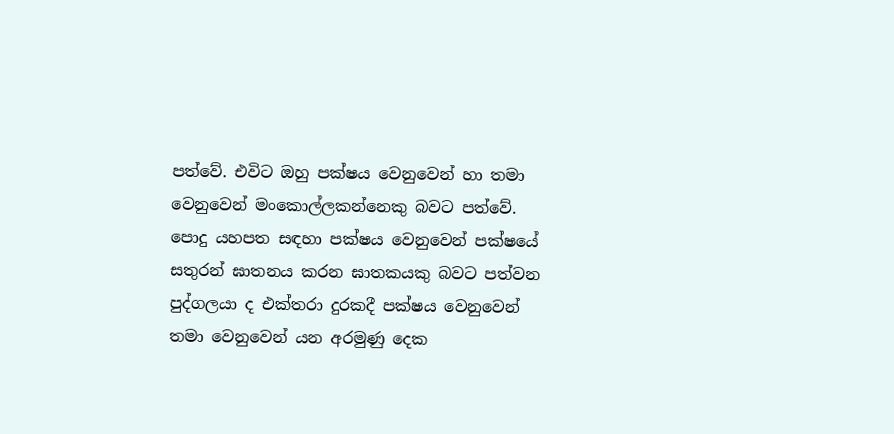පත්වේ. එවිට ඔහු පක්ෂය වෙනුවෙන් හා තමා වෙනුවෙන් මංකොල්ලකන්නෙකු බවට පත්වේ. පොදු යහපත සඳහා පක්ෂය වෙනුවෙන් පක්ෂයේ සතුරන් ඝාතනය කරන ඝාතකයකු බවට පත්වන පුද්ගලයා ද එක්තරා දුරකදී පක්ෂය වෙනුවෙන් තමා වෙනුවෙන් යන අරමුණු දෙක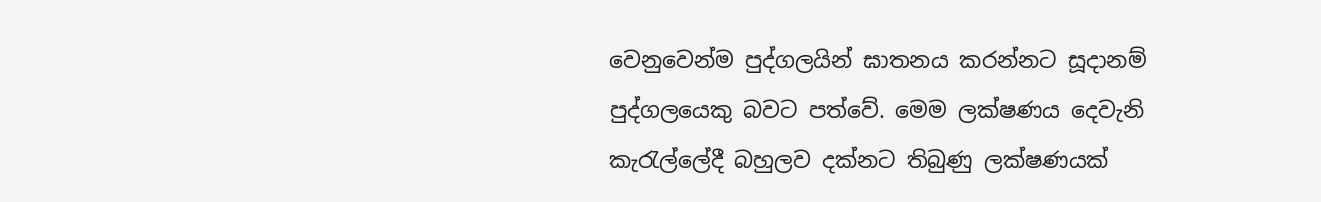වෙනුවෙන්ම පුද්ගලයින් ඝාතනය කරන්නට සූදානම් පුද්ගලයෙකු බවට පත්වේ. මෙම ලක්ෂණය දෙවැනි කැරැල්ලේදී බහුලව දක්නට තිබුණු ලක්ෂණයක්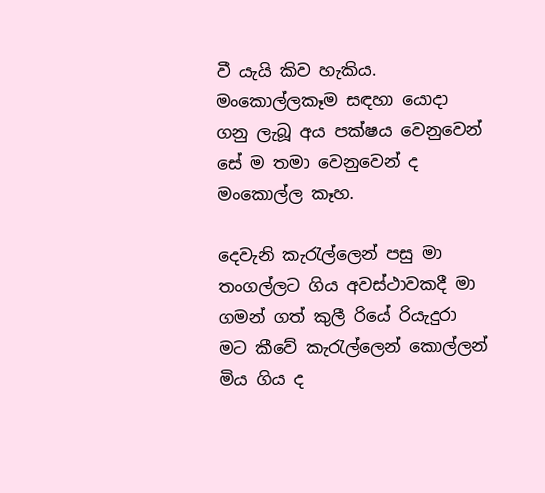වී යැයි කිව හැකිය. මංකොල්ලකෑම සඳහා යොදා ගනු ලැබූ අය පක්ෂය වෙනුවෙන් සේ ම තමා වෙනුවෙන් ද මංකොල්ල කෑහ.

දෙවැනි කැරැල්ලෙන් පසු මා තංගල්ලට ගිය අවස්ථාවකදී මා ගමන් ගත් කුලී රියේ රියැදුරා මට කීවේ කැරැල්ලෙන් කොල්ලන් මිය ගිය ද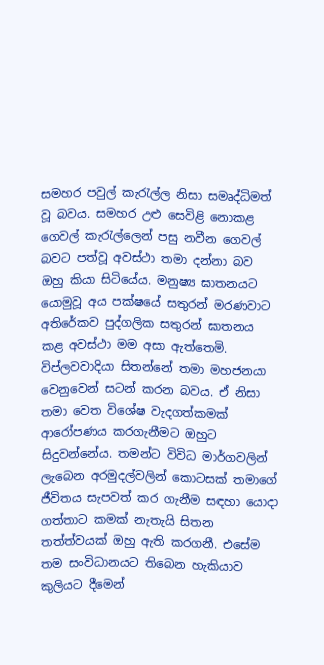සමහර පවුල් කැරැල්ල නිසා සමෘද්ධිමත් වූ බවය. සමහර උළු සෙවිළි නොකළ ගෙවල් කැරැල්ලෙන් පසු නවීන ගෙවල් බවට පත්වූ අවස්ථා තමා දන්නා බව ඔහු කියා සිටියේය. මනුෂ්‍ය ඝාතනයට යොමුවූ අය පක්ෂයේ සතුරන් මරණවාට අතිරේකව පුද්ගලික සතුරන් ඝාතනය කළ අවස්ථා මම අසා ඇත්තෙමි. විප්ලවවාදියා සිතන්නේ තමා මහජනයා වෙනුවෙන් සටන් කරන බවය. ඒ නිසා තමා වෙත විශේෂ වැදගත්කමක් ආරෝපණය කරගැනීමට ඔහුට සිදුවන්නේය. තමන්ට විවිධ මාර්ගවලින් ලැබෙන අරමුදල්වලින් කොටසක් තමාගේ ජීවිතය සැපවත් කර ගැනීම සඳහා යොදා ගත්තාට කමක් නැතැයි සිතන තත්ත්වයක් ඔහු ඇති කරගනී. එසේම තම සංවිධානයට තිබෙන හැකියාව කුලියට දීමෙන්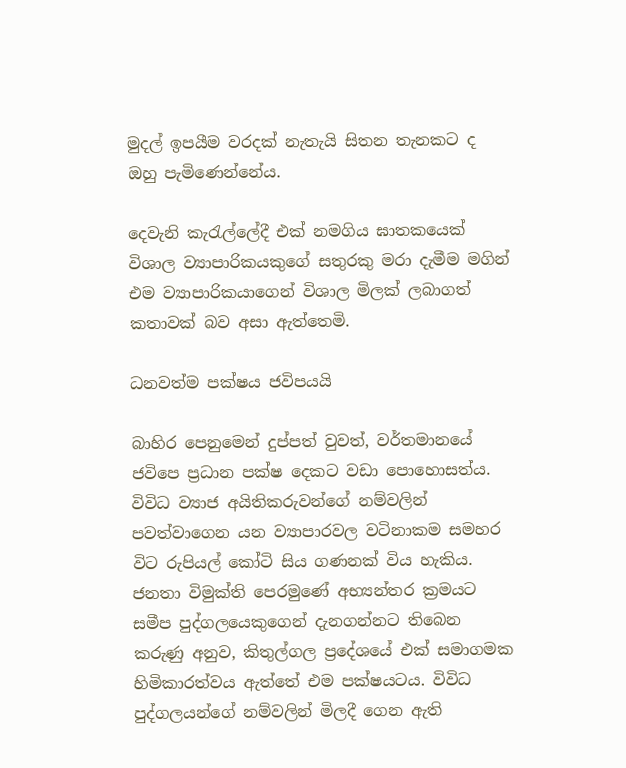මුදල් ඉපයීම වරදක් නැතැයි සිතන තැනකට ද ඔහු පැමිණෙන්නේය.

දෙවැනි කැරැල්ලේදී එක් නමගිය ඝාතකයෙක් විශාල ව්‍යාපාරිකයකුගේ සතුරකු මරා දැමීම මගින් එම ව්‍යාපාරිකයාගෙන් විශාල මිලක් ලබාගත් කතාවක් බව අසා ඇත්තෙමි.

ධනවත්ම පක්ෂය ජවිපයයි

බාහිර පෙනුමෙන් දුප්පත් වුවත්, වර්තමානයේ ජවිපෙ ප්‍රධාන පක්ෂ දෙකට වඩා පොහොසත්ය. විවිධ ව්‍යාජ අයිතිකරුවන්ගේ නම්වලින් පවත්වාගෙන යන ව්‍යාපාරවල වටිනාකම සමහර විට රුපියල් කෝටි සිය ගණනක් විය හැකිය. ජනතා විමුක්ති පෙරමුණේ අභ්‍යන්තර ක්‍රමයට සමීප පුද්ගලයෙකුගෙන් දැනගන්නට තිබෙන කරුණු අනුව, කිතුල්ගල ප්‍රදේශයේ එක් සමාගමක හිමිකාරත්වය ඇත්තේ එම පක්ෂයටය. විවිධ පුද්ගලයන්ගේ නම්වලින් මිලදී ගෙන ඇති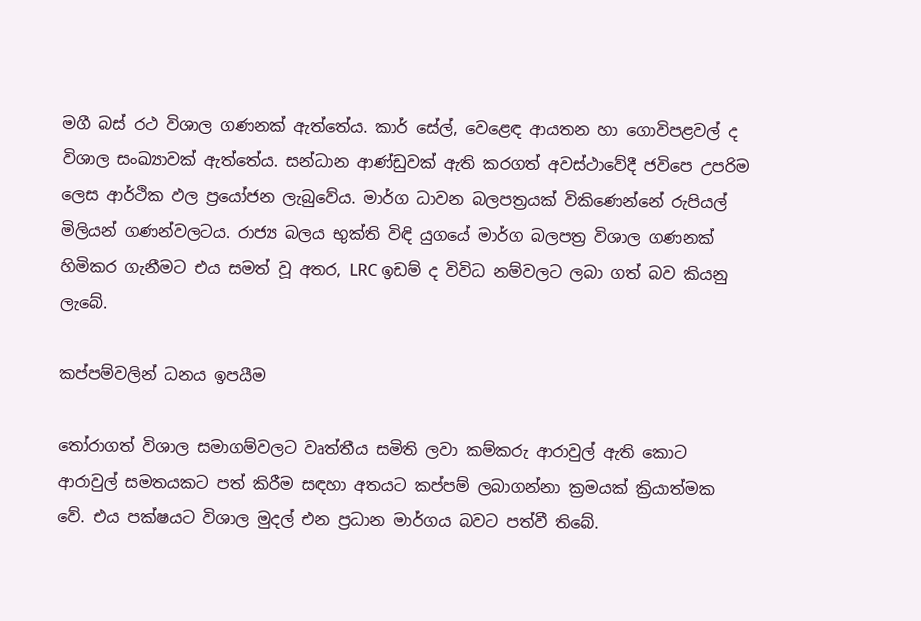මගී බස් රථ විශාල ගණනක් ඇත්තේය. කාර් සේල්, වෙළෙඳ ආයතන හා ගොවිපළවල් ද විශාල සංඛ්‍යාවක් ඇත්තේය. සන්ධාන ආණ්ඩුවක් ඇති කරගත් අවස්ථාවේදී ජවිපෙ උපරිම ලෙස ආර්ථික ඵල ප්‍රයෝජන ලැබුවේය. මාර්ග ධාවන බලපත්‍රයක් විකිණෙන්නේ රුපියල් මිලියන් ගණන්වලටය. රාජ්‍ය බලය භුක්ති විඳි යුගයේ මාර්ග බලපත්‍ර විශාල ගණනක් හිමිකර ගැනීමට එය සමත් වූ අතර, LRC ඉඩම් ද විවිධ නම්වලට ලබා ගත් බව කියනු ලැබේ.

කප්පම්වලින් ධනය ඉපයීම

තෝරාගත් විශාල සමාගම්වලට වෘත්තීය සමිති ලවා කම්කරු ආරාවුල් ඇති කොට ආරාවුල් සමතයකට පත් කිරීම සඳහා අතයට කප්පම් ලබාගන්නා ක්‍රමයක් ක්‍රියාත්මක වේ. එය පක්ෂයට විශාල මුදල් එන ප්‍රධාන මාර්ගය බවට පත්වී තිබේ.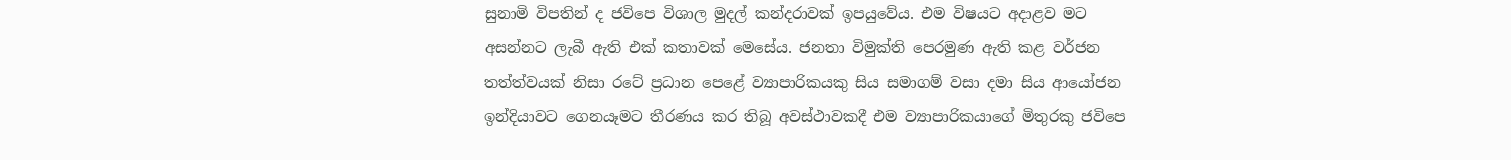සුනාමි විපතින් ද ජවිපෙ විශාල මුදල් කන්දරාවක් ඉපයුවේය. එම විෂයට අදාළව මට අසන්නට ලැබී ඇති එක් කතාවක් මෙසේය. ජනතා විමුක්ති පෙරමුණ ඇති කළ වර්ජන තත්ත්වයක් නිසා රටේ ප්‍රධාන පෙළේ ව්‍යාපාරිකයකු සිය සමාගම් වසා දමා සිය ආයෝජන ඉන්දියාවට ගෙනයෑමට තීරණය කර තිබූ අවස්ථාවකදී එම ව්‍යාපාරිකයාගේ මිතුරකු ජවිපෙ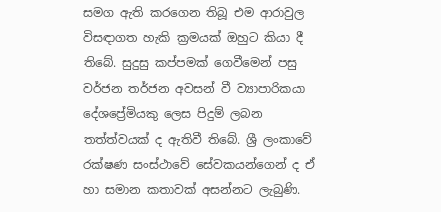සමග ඇති කරගෙන තිබූ එම ආරාවුල විසඳාගත හැකි ක්‍රමයක් ඔහුට කියා දී තිබේ. සුදුසු කප්පමක් ගෙවීමෙන් පසු වර්ජන තර්ජන අවසන් වී ව්‍යාපාරිකයා දේශප්‍රේමියකු ලෙස පිදුම් ලබන තත්ත්වයක් ද ඇතිවී තිබේ. ශ්‍රී ලංකාවේ රක්ෂණ සංස්ථාවේ සේවකයන්ගෙන් ද ඒ හා සමාන කතාවක් අසන්නට ලැබුණි.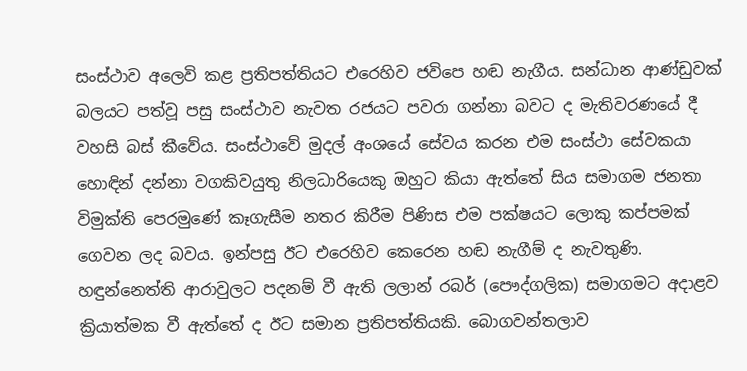සංස්ථාව අලෙවි කළ ප්‍රතිපත්තියට එරෙහිව ජවිපෙ හඬ නැගීය. සන්ධාන ආණ්ඩුවක් බලයට පත්වූ පසු සංස්ථාව නැවත රජයට පවරා ගන්නා බවට ද මැතිවරණයේ දී වහසි බස් කීවේය. සංස්ථාවේ මුදල් අංශයේ සේවය කරන එම සංස්ථා සේවකයා හොඳින් දන්නා වගකිවයුතු නිලධාරියෙකු ඔහුට කියා ඇත්තේ සිය සමාගම ජනතා විමුක්ති පෙරමුණේ කෑගැසීම නතර කිරීම පිණිස එම පක්ෂයට ලොකු කප්පමක් ගෙවන ලද බවය. ඉන්පසු ඊට එරෙහිව කෙරෙන හඬ නැගීම් ද නැවතුණි. හඳුන්නෙත්ති ආරාවුලට පදනම් වී ඇති ලලාන් රබර් (පෞද්ගලික) සමාගමට අදාළව ක්‍රියාත්මක වී ඇත්තේ ද ඊට සමාන ප්‍රතිපත්තියකි. බොගවන්තලාව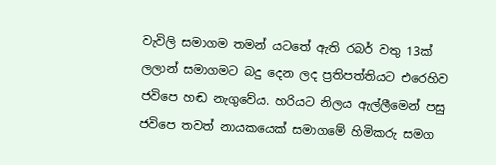වැවිලි සමාගම තමන් යටතේ ඇති රබර් වතු 13ක් ලලාන් සමාගමට බදු දෙන ලද ප්‍රතිපත්තියට එරෙහිව ජවිපෙ හඬ නැගුවේය. හරියට නිලය ඇල්ලීමෙන් පසු ජවිපෙ තවත් නායකයෙක් සමාගමේ හිමිකරු සමග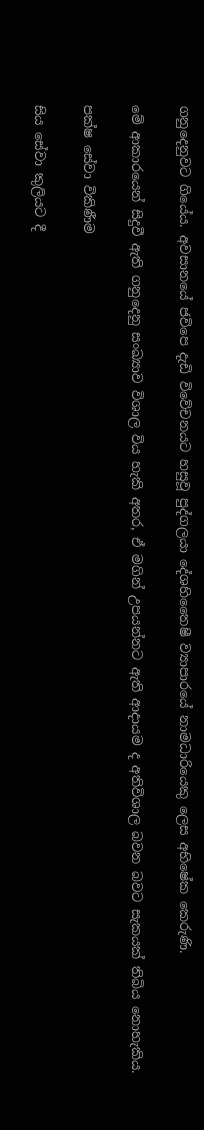ගනුදෙනුවට ගියේය. අවසානයේ ජවිපෙ දැඩි විවේචනයට හසුවූ පුද්ගලයා දේශහිතෛෂී ව්‍යාපාරයේ නාමධාරියෙකු ලෙස අභිෂේක කෙරුණි.

මේ ආකාරයෙන් සිදුවී ඇති ගනුදෙනු සංඛ්‍යාව විශාල විය හැකි අතර, ඒ මගින් උපයන්නට ඇති ආදායම ද අතිවිශාල බවන බවට සැකයක් තිබිය නොහැකිය.

පක්ෂ සේවා විකිණීම

සිය සේවා කුලියට දී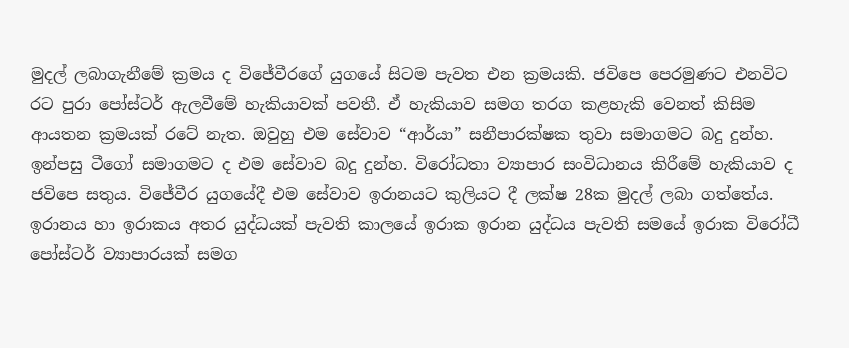මුදල් ලබාගැනීමේ ක්‍රමය ද විජේවීරගේ යුගයේ සිටම පැවත එන ක්‍රමයකි. ජවිපෙ පෙරමුණට එනවිට රට පුරා පෝස්ටර් ඇලවීමේ හැකියාවක් පවතී. ඒ හැකියාව සමග තරග කළහැකි වෙනත් කිසිම ආයතන ක්‍රමයක් රටේ නැත. ඔවුහු එම සේවාව “ආර්යා” සනීපාරක්ෂක තුවා සමාගමට බදු දුන්හ. ඉන්පසු ටීගෝ සමාගමට ද එම සේවාව බදු දුන්හ. විරෝධතා ව්‍යාපාර සංවිධානය කිරීමේ හැකියාව ද ජවිපෙ සතුය. විජේවීර යුගයේදී එම සේවාව ඉරානයට කුලියට දී ලක්ෂ 28ක මුදල් ලබා ගත්තේය. ඉරානය හා ඉරාකය අතර යුද්ධයක් පැවති කාලයේ ඉරාක ඉරාන යුද්ධය පැවති සමයේ ඉරාක විරෝධී පෝස්ටර් ව්‍යාපාරයක් සමග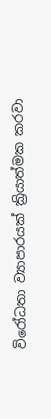විරෝධතා ව්‍යාපාරයක් ක්‍රියාත්මක කරවා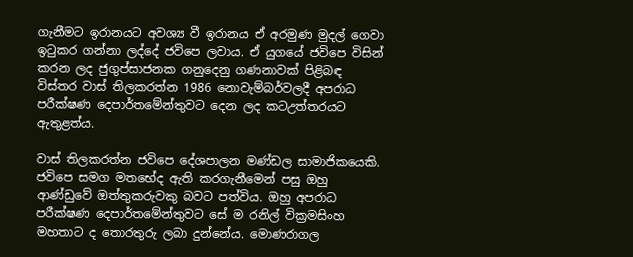ගැනීමට ඉරානයට අවශ්‍ය වී ඉරානය ඒ අරමුණ මුදල් ගෙවා ඉටුකර ගන්නා ලද්දේ ජවිපෙ ලවාය. ඒ යුගයේ ජවිපෙ විසින් කරන ලද ජුගුප්සාජනක ගනුදෙනු ගණනාවක් පිළිබඳ විස්තර වාස් තිලකරත්න 1986 නොවැම්බර්වලදී අපරාධ පරීක්ෂණ දෙපාර්තමේන්තුවට දෙන ලද කටඋත්තරයට ඇතුළත්ය.

වාස් තිලකරත්න ජවිපෙ දේශපාලන මණ්ඩල සාමාජිකයෙකි. ජවිපෙ සමග මතභේද ඇති කරගැනීමෙන් පසු ඔහු ආණ්ඩුවේ ඔත්තුකරුවකු බවට පත්විය. ඔහු අපරාධ පරීක්ෂණ දෙපාර්තමේන්තුවට සේ ම රනිල් වික්‍රමසිංහ මහතාට ද තොරතුරු ලබා දුන්නේය. මොණරාගල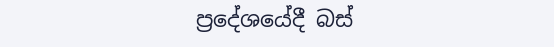ප්‍රදේශයේදී බස්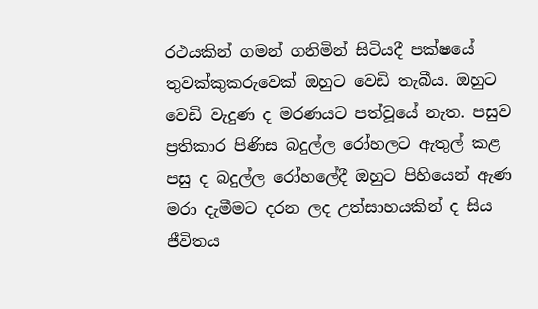රථයකින් ගමන් ගනිමින් සිටියදී පක්ෂයේ තුවක්කුකරුවෙක් ඔහුට වෙඩි තැබීය. ඔහුට වෙඩි වැදුණ ද මරණයට පත්වූයේ නැත. පසුව ප්‍රතිකාර පිණිස බදුල්ල රෝහලට ඇතුල් කළ පසු ද බදුල්ල රෝහලේදී ඔහුට පිහියෙන් ඇණ මරා දැමීමට දරන ලද උත්සාහයකින් ද සිය ජීවිතය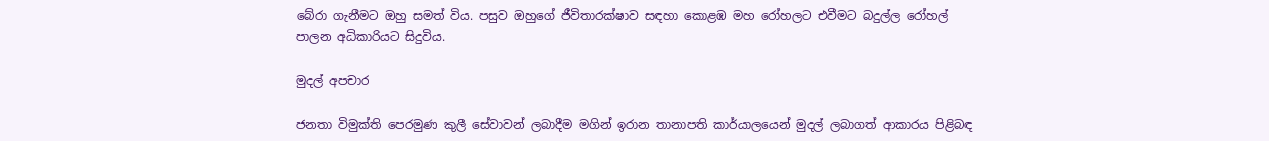බේරා ගැනීමට ඔහු සමත් විය. පසුව ඔහුගේ ජීවිතාරක්ෂාව සඳහා කොළඹ මහ රෝහලට එවීමට බදුල්ල රෝහල් පාලන අධිකාරියට සිදුවිය.

මුදල් අපචාර

ජනතා විමුක්ති පෙරමුණ කුලී සේවාවන් ලබාදීම මගින් ඉරාන තානාපති කාර්යාලයෙන් මුදල් ලබාගත් ආකාරය පිළිබඳ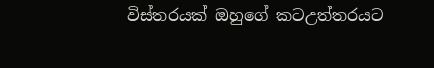විස්තරයක් ඔහුගේ කටඋත්තරයට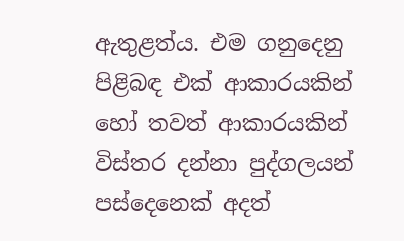ඇතුළත්ය. එම ගනුදෙනු පිළිබඳ එක් ආකාරයකින් හෝ තවත් ආකාරයකින් විස්තර දන්නා පුද්ගලයන් පස්දෙනෙක් අදත්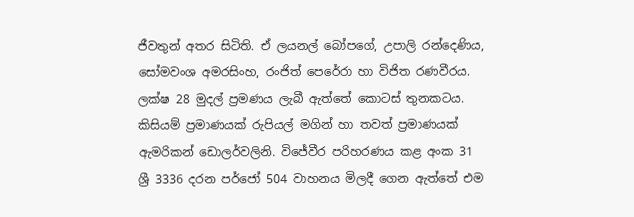ජීවතුන් අතර සිටිති. ඒ ලයනල් බෝපගේ, උපාලි රන්දෙණිය, සෝමවංශ අමරසිංහ, රංජිත් පෙරේරා හා විජිත රණවීරය. ලක්ෂ 28 මුදල් ප්‍රමණය ලැබී ඇත්තේ කොටස් තුනකටය. කිසියම් ප්‍රමාණයක් රුපියල් මගින් හා තවත් ප්‍රමාණයක් ඇමරිකන් ඩොලර්වලිනි. විජේවීර පරිහරණය කළ අංක 31 ශ්‍රී 3336 දරන පර්ජෝ 504 වාහනය මිලදී ගෙන ඇත්තේ එම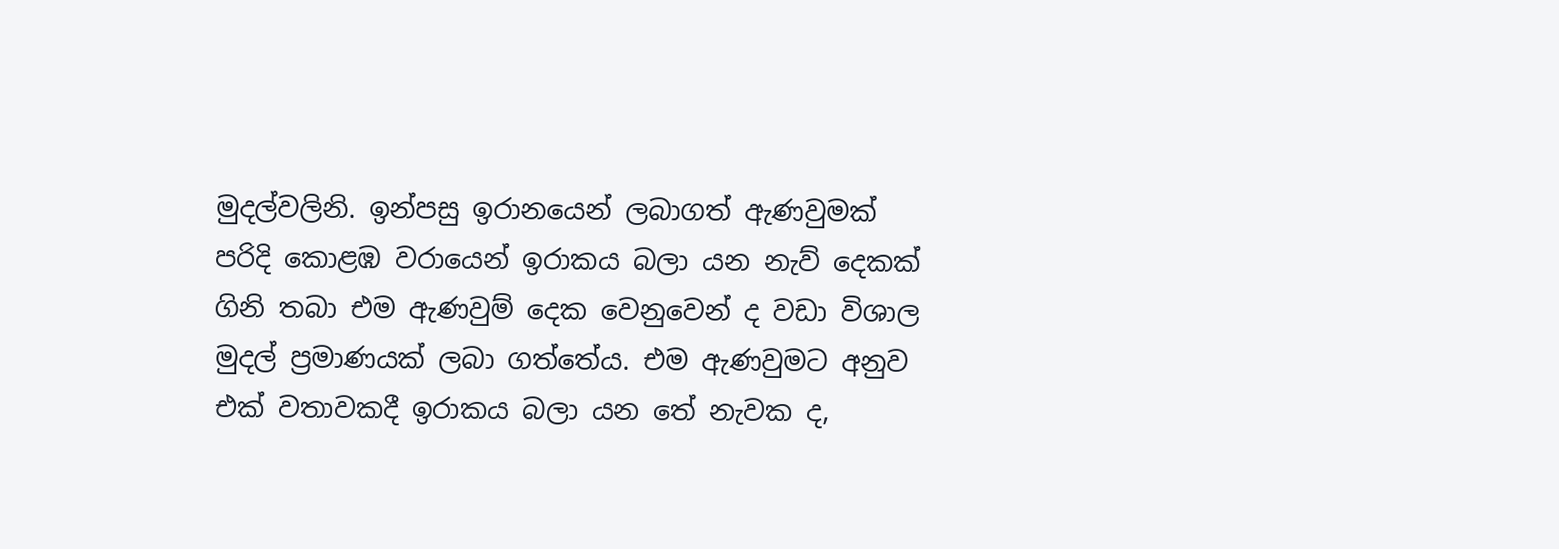මුදල්වලිනි. ඉන්පසු ඉරානයෙන් ලබාගත් ඇණවුමක් පරිදි කොළඹ වරායෙන් ඉරාකය බලා යන නැව් දෙකක් ගිනි තබා එම ඇණවුම් දෙක වෙනුවෙන් ද වඩා විශාල මුදල් ප්‍රමාණයක් ලබා ගත්තේය. එම ඇණවුමට අනුව එක් වතාවකදී ඉරාකය බලා යන තේ නැවක ද,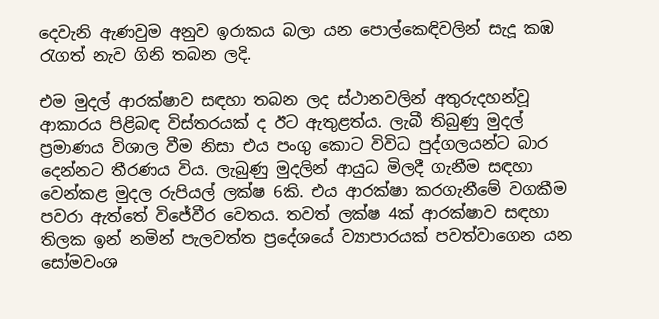දෙවැනි ඇණවුම අනුව ඉරාකය බලා යන පොල්කෙඳිවලින් සැදූ කඹ රැගත් නැව ගිනි තබන ලදි.

එම මුදල් ආරක්ෂාව සඳහා තබන ලද ස්ථානවලින් අතුරුදහන්වූ ආකාරය පිළිබඳ විස්තරයක් ද ඊට ඇතුළත්ය. ලැබී තිබුණු මුදල් ප්‍රමාණය විශාල වීම නිසා එය පංගු කොට විවිධ පුද්ගලයන්ට බාර දෙන්නට තීරණය විය. ලැබුණු මුදලින් ආයුධ මිලදී ගැනීම සඳහා වෙන්කළ මුදල රුපියල් ලක්ෂ 6කි. එය ආරක්ෂා කරගැනීමේ වගකීම පවරා ඇත්තේ විජේවීර වෙතය. තවත් ලක්ෂ 4ක් ආරක්ෂාව සඳහා තිලක ඉන් නමින් පැලවත්ත ප්‍රදේශයේ ව්‍යාපාරයක් පවත්වාගෙන යන සෝමවංශ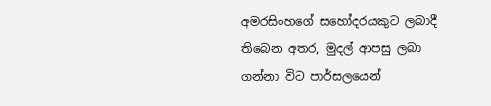අමරසිංහගේ සහෝදරයකුට ලබාදී තිබෙන අතර, මුදල් ආපසු ලබා ගන්නා විට පාර්සලයෙන්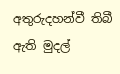අතුරුදහන්වී තිබී ඇති මුදල්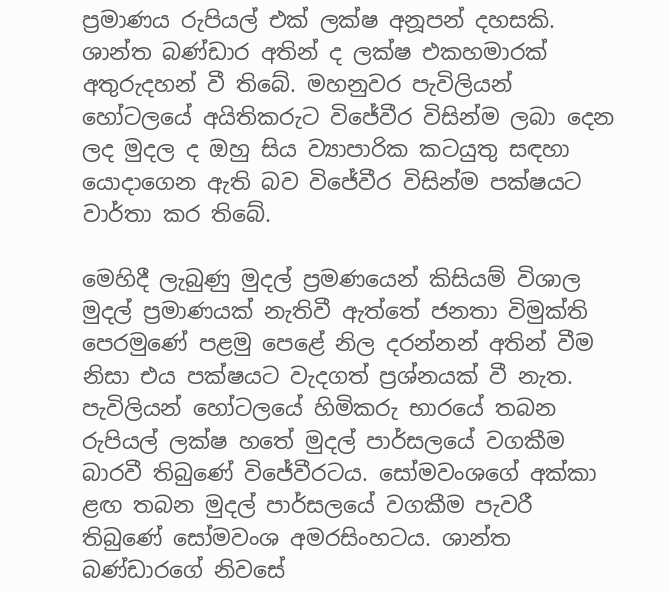ප්‍රමාණය රුපියල් එක් ලක්ෂ අනූපන් දහසකි. ශාන්ත බණ්ඩාර අතින් ද ලක්ෂ එකහමාරක් අතුරුදහන් වී තිබේ. මහනුවර පැවිලියන් හෝටලයේ අයිතිකරුට විජේවීර විසින්ම ලබා දෙන ලද මුදල ද ඔහු සිය ව්‍යාපාරික කටයුතු සඳහා යොදාගෙන ඇති බව විජේවීර විසින්ම පක්ෂයට වාර්තා කර තිබේ.

මෙහිදී ලැබුණු මුදල් ප්‍රමණයෙන් කිසියම් විශාල මුදල් ප්‍රමාණයක් නැතිවී ඇත්තේ ජනතා විමුක්ති පෙරමුණේ පළමු පෙළේ නිල දරන්නන් අතින් වීම නිසා එය පක්ෂයට වැදගත් ප්‍රශ්නයක් වී නැත. පැවිලියන් හෝටලයේ හිමිකරු භාරයේ තබන රුපියල් ලක්ෂ හතේ මුදල් පාර්සලයේ වගකීම බාරවී තිබුණේ විජේවීරටය. සෝමවංශගේ අක්කා ළඟ තබන මුදල් පාර්සලයේ වගකීම පැවරී තිබුණේ සෝමවංශ අමරසිංහටය. ශාන්ත බණ්ඩාරගේ නිවසේ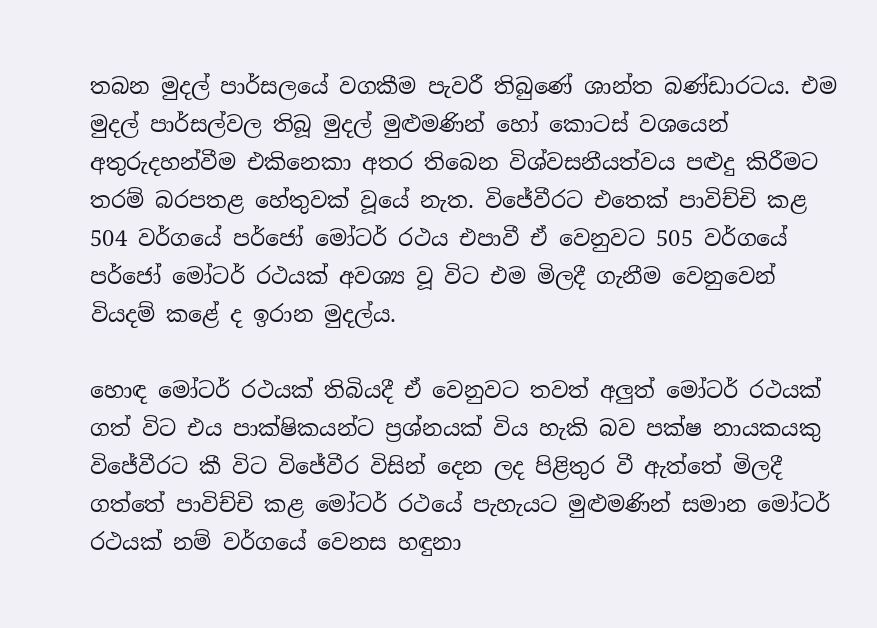තබන මුදල් පාර්සලයේ වගකීම පැවරී තිබුණේ ශාන්ත බණ්ඩාරටය. එම මුදල් පාර්සල්වල තිබූ මුදල් මුළුමණින් හෝ කොටස් වශයෙන් අතුරුදහන්වීම එකිනෙකා අතර තිබෙන විශ්වසනීයත්වය පළුදු කිරීමට තරම් බරපතළ හේතුවක් වූයේ නැත. විජේවීරට එතෙක් පාවිච්චි කළ 504 වර්ගයේ පර්ජෝ මෝටර් රථය එපාවී ඒ වෙනුවට 505 වර්ගයේ පර්ජෝ මෝටර් රථයක් අවශ්‍ය වූ විට එම මිලදී ගැනීම වෙනුවෙන් වියදම් කළේ ද ඉරාන මුදල්ය.

හොඳ මෝටර් රථයක් තිබියදී ඒ වෙනුවට තවත් අලුත් මෝටර් රථයක් ගත් විට එය පාක්ෂිකයන්ට ප්‍රශ්නයක් විය හැකි බව පක්ෂ නායකයකු විජේවීරට කී විට විජේවීර විසින් දෙන ලද පිළිතුර වී ඇත්තේ මිලදී ගත්තේ පාවිච්චි කළ මෝටර් රථයේ පැහැයට මුළුමණින් සමාන මෝටර් රථයක් නම් වර්ගයේ වෙනස හඳුනා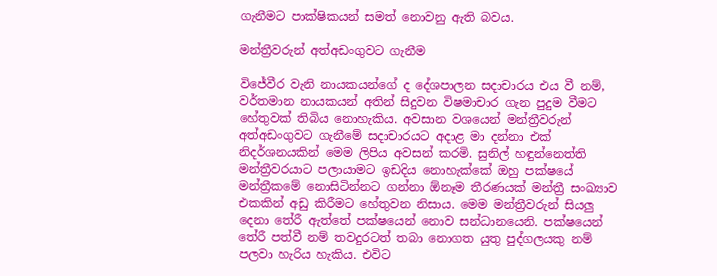ගැනීමට පාක්ෂිකයන් සමත් නොවනු ඇති බවය.

මන්ත්‍රීවරුන් අත්අඩංගුවට ගැනීම

විජේවීර වැනි නායකයන්ගේ ද දේශපාලන සදාචාරය එය වී නම්, වර්තමාන නායකයන් අතින් සිදුවන විෂමාචාර ගැන පුදුම වීමට හේතුවක් තිබිය නොහැකිය. අවසාන වශයෙන් මන්ත්‍රීවරුන් අත්අඩංගුවට ගැනීමේ සදාචාරයට අදාළ මා දන්නා එක් නිදර්ශනයකින් මෙම ලිපිය අවසන් කරමි. සුනිල් හඳුන්නෙත්ති මන්ත්‍රීවරයාට පලායාමට ඉඩදිය නොහැක්කේ ඔහු පක්ෂයේ මන්ත්‍රීකමේ නොසිටින්නට ගන්නා ඕනෑම තීරණයක් මන්ත්‍රී සංඛ්‍යාව එකකින් අඩු කිරීමට හේතුවන නිසාය. මෙම මන්ත්‍රීවරුන් සියලු දෙනා තේරී ඇත්තේ පක්ෂයෙන් නොව සන්ධානයෙනි. පක්ෂයෙන් තේරී පත්වී නම් තවදුරටත් තබා නොගත යුතු පුද්ගලයකු නම් පලවා හැරිය හැකිය. එවිට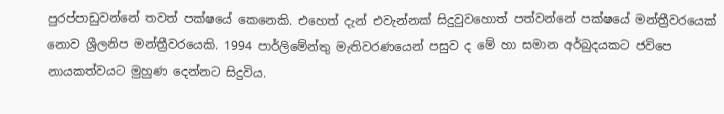පුරප්පාඩුවන්නේ තවත් පක්ෂයේ කෙනෙකි. එහෙත් දැන් එවැන්නක් සිදුවුවහොත් පත්වන්නේ පක්ෂයේ මන්ත්‍රීවරයෙක් නොව ශ්‍රීලනිප මන්ත්‍රීවරයෙකි. 1994 පාර්ලිමේන්තු මැතිවරණයෙන් පසුව ද මේ හා සමාන අර්බුදයකට ජවිපෙ නායකත්වයට මුහුණ දෙන්නට සිදුවිය.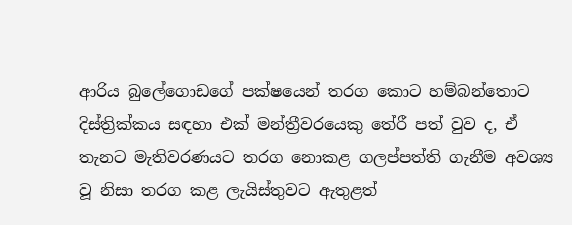ආරිය බුලේගොඩගේ පක්ෂයෙන් තරග කොට හම්බන්තොට දිස්ත්‍රික්කය සඳහා එක් මන්ත්‍රීවරයෙකු තේරී පත් වුව ද, ඒ තැනට මැතිවරණයට තරග නොකළ ගලප්පත්ති ගැනීම අවශ්‍ය වූ නිසා තරග කළ ලැයිස්තුවට ඇතුළත්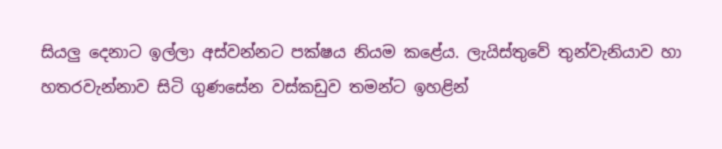සියලු දෙනාට ඉල්ලා අස්වන්නට පක්ෂය නියම කළේය. ලැයිස්තුවේ තුන්වැනියාව හා හතරවැන්නාව සිටි ගුණසේන වස්කඩුව තමන්ට ඉහළින්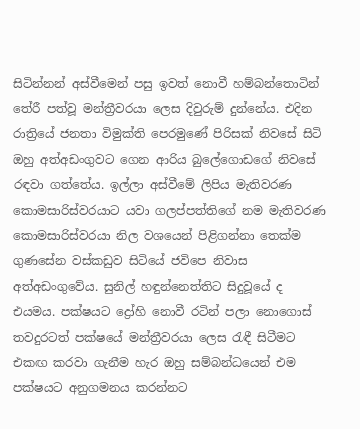සිටින්නන් අස්වීමෙන් පසු ඉවත් නොවී හම්බන්තොටින් තේරී පත්වූ මන්ත්‍රීවරයා ලෙස දිවුරුම් දුන්නේය. එදින රාත්‍රියේ ජනතා විමුක්ති පෙරමුණේ පිරිසක් නිවසේ සිටි ඔහු අත්අඩංගුවට ගෙන ආරිය බුලේගොඩගේ නිවසේ රඳවා ගත්තේය. ඉල්ලා අස්වීමේ ලිපිය මැතිවරණ කොමසාරිස්වරයාට යවා ගලප්පත්තිගේ නම මැතිවරණ කොමසාරිස්වරයා නිල වශයෙන් පිළිගන්නා තෙක්ම ගුණසේන වස්කඩුව සිටියේ ජවිපෙ නිවාස අත්අඩංගුවේය. සුනිල් හඳුන්නෙත්තිට සිදුවූයේ ද එයමය. පක්ෂයට ද්‍රෝහි නොවී රටින් පලා නොගොස් තවදුරටත් පක්ෂයේ මන්ත්‍රීවරයා ලෙස රැඳී සිටීමට එකඟ කරවා ගැනීම හැර ඔහු සම්බන්ධයෙන් එම පක්ෂයට අනුගමනය කරන්නට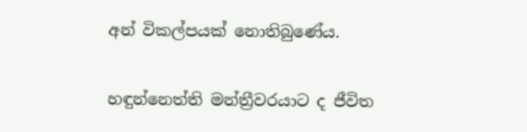අන් විකල්පයක් නොතිබුණේය.

හඳුන්නෙත්ති මන්ත්‍රීවරයාට ද ජීවිත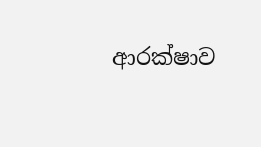ආරක්ෂාව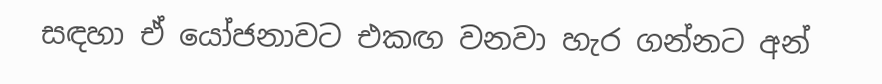සඳහා ඒ යෝජනාවට එකඟ වනවා හැර ගන්නට අන්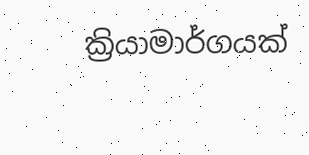ක්‍රියාමාර්ගයක්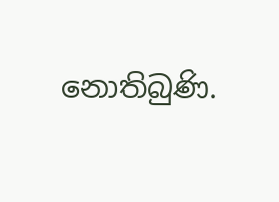නොතිබුණි.